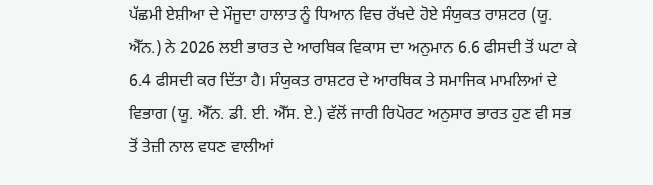ਪੱਛਮੀ ਏਸ਼ੀਆ ਦੇ ਮੌਜੂਦਾ ਹਾਲਾਤ ਨੂੰ ਧਿਆਨ ਵਿਚ ਰੱਖਦੇ ਹੋਏ ਸੰਯੁਕਤ ਰਾਸ਼ਟਰ (ਯੂ. ਐੱਨ.) ਨੇ 2026 ਲਈ ਭਾਰਤ ਦੇ ਆਰਥਿਕ ਵਿਕਾਸ ਦਾ ਅਨੁਮਾਨ 6.6 ਫੀਸਦੀ ਤੋਂ ਘਟਾ ਕੇ 6.4 ਫੀਸਦੀ ਕਰ ਦਿੱਤਾ ਹੈ। ਸੰਯੁਕਤ ਰਾਸ਼ਟਰ ਦੇ ਆਰਥਿਕ ਤੇ ਸਮਾਜਿਕ ਮਾਮਲਿਆਂ ਦੇ ਵਿਭਾਗ (ਯੂ. ਐੱਨ. ਡੀ. ਈ. ਐੱਸ. ਏ.) ਵੱਲੋਂ ਜਾਰੀ ਰਿਪੋਰਟ ਅਨੁਸਾਰ ਭਾਰਤ ਹੁਣ ਵੀ ਸਭ ਤੋਂ ਤੇਜ਼ੀ ਨਾਲ ਵਧਣ ਵਾਲੀਆਂ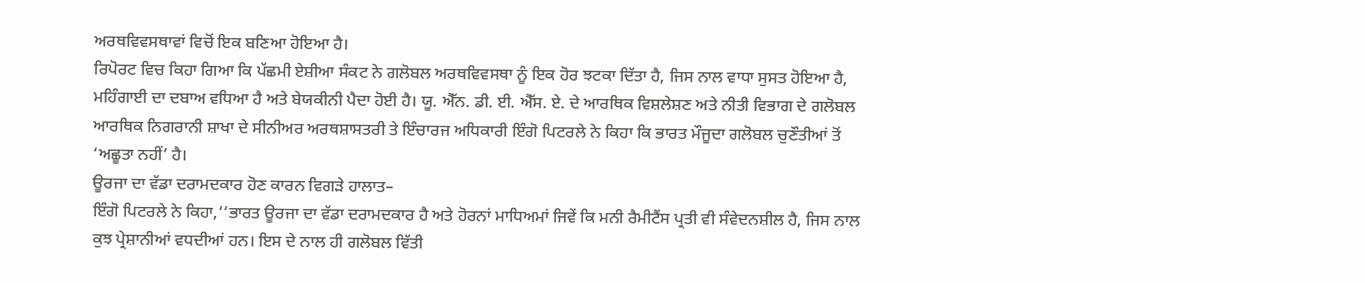ਅਰਥਵਿਵਸਥਾਵਾਂ ਵਿਚੋਂ ਇਕ ਬਣਿਆ ਹੋਇਆ ਹੈ।
ਰਿਪੋਰਟ ਵਿਚ ਕਿਹਾ ਗਿਆ ਕਿ ਪੱਛਮੀ ਏਸ਼ੀਆ ਸੰਕਟ ਨੇ ਗਲੋਬਲ ਅਰਥਵਿਵਸਥਾ ਨੂੰ ਇਕ ਹੋਰ ਝਟਕਾ ਦਿੱਤਾ ਹੈ, ਜਿਸ ਨਾਲ ਵਾਧਾ ਸੁਸਤ ਹੋਇਆ ਹੈ, ਮਹਿੰਗਾਈ ਦਾ ਦਬਾਅ ਵਧਿਆ ਹੈ ਅਤੇ ਬੇਯਕੀਨੀ ਪੈਦਾ ਹੋਈ ਹੈ। ਯੂ. ਐੱਨ. ਡੀ. ਈ. ਐੱਸ. ਏ. ਦੇ ਆਰਥਿਕ ਵਿਸ਼ਲੇਸ਼ਣ ਅਤੇ ਨੀਤੀ ਵਿਭਾਗ ਦੇ ਗਲੋਬਲ ਆਰਥਿਕ ਨਿਗਰਾਨੀ ਸ਼ਾਖਾ ਦੇ ਸੀਨੀਅਰ ਅਰਥਸ਼ਾਸਤਰੀ ਤੇ ਇੰਚਾਰਜ ਅਧਿਕਾਰੀ ਇੰਗੋ ਪਿਟਰਲੇ ਨੇ ਕਿਹਾ ਕਿ ਭਾਰਤ ਮੌਜੂਦਾ ਗਲੋਬਲ ਚੁਣੌਤੀਆਂ ਤੋਂ ‘ਅਛੂਤਾ ਨਹੀਂ’ ਹੈ।
ਊਰਜਾ ਦਾ ਵੱਡਾ ਦਰਾਮਦਕਾਰ ਹੋਣ ਕਾਰਨ ਵਿਗੜੇ ਹਾਲਾਤ–
ਇੰਗੋ ਪਿਟਰਲੇ ਨੇ ਕਿਹਾ,‘‘ਭਾਰਤ ਊਰਜਾ ਦਾ ਵੱਡਾ ਦਰਾਮਦਕਾਰ ਹੈ ਅਤੇ ਹੋਰਨਾਂ ਮਾਧਿਅਮਾਂ ਜਿਵੇਂ ਕਿ ਮਨੀ ਰੈਮੀਟੈਂਸ ਪ੍ਰਤੀ ਵੀ ਸੰਵੇਦਨਸ਼ੀਲ ਹੈ, ਜਿਸ ਨਾਲ ਕੁਝ ਪ੍ਰੇਸ਼ਾਨੀਆਂ ਵਧਦੀਆਂ ਹਨ। ਇਸ ਦੇ ਨਾਲ ਹੀ ਗਲੋਬਲ ਵਿੱਤੀ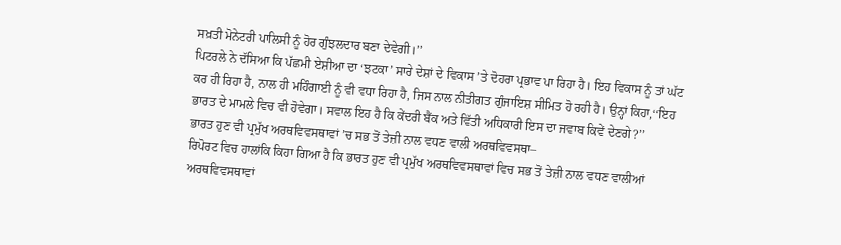ਸਖ਼ਤੀ ਮੋਨੇਟਰੀ ਪਾਲਿਸੀ ਨੂੰ ਹੋਰ ਗੁੰਝਲਦਾਰ ਬਣਾ ਦੇਵੇਗੀ।’’
ਪਿਟਰਲੇ ਨੇ ਦੱਸਿਆ ਕਿ ਪੱਛਮੀ ਏਸ਼ੀਆ ਦਾ ‘ਝਟਕਾ’ ਸਾਰੇ ਦੇਸ਼ਾਂ ਦੇ ਵਿਕਾਸ ’ਤੇ ਦੋਹਰਾ ਪ੍ਰਭਾਵ ਪਾ ਰਿਹਾ ਹੈ। ਇਹ ਵਿਕਾਸ ਨੂੰ ਤਾਂ ਘੱਟ ਕਰ ਹੀ ਰਿਹਾ ਹੈ, ਨਾਲ ਹੀ ਮਹਿੰਗਾਈ ਨੂੰ ਵੀ ਵਧਾ ਰਿਹਾ ਹੈ, ਜਿਸ ਨਾਲ ਨੀਤੀਗਤ ਗੁੰਜਾਇਸ਼ ਸੀਮਿਤ ਹੋ ਰਹੀ ਹੈ। ਉਨ੍ਹਾਂ ਕਿਹਾ,‘‘ਇਹ ਭਾਰਤ ਦੇ ਮਾਮਲੇ ਵਿਚ ਵੀ ਹੋਵੇਗਾ। ਸਵਾਲ ਇਹ ਹੈ ਕਿ ਕੇਂਦਰੀ ਬੈਂਕ ਅਤੇ ਵਿੱਤੀ ਅਧਿਕਾਰੀ ਇਸ ਦਾ ਜਵਾਬ ਕਿਵੇਂ ਦੇਣਗੇ?’’
ਭਾਰਤ ਹੁਣ ਵੀ ਪ੍ਰਮੁੱਖ ਅਰਥਵਿਵਸਥਾਵਾਂ ’ਚ ਸਭ ਤੋਂ ਤੇਜ਼ੀ ਨਾਲ ਵਧਣ ਵਾਲੀ ਅਰਥਵਿਵਸਥਾ–
ਰਿਪੋਰਟ ਵਿਚ ਹਾਲਾਂਕਿ ਕਿਹਾ ਗਿਆ ਹੈ ਕਿ ਭਾਰਤ ਹੁਣ ਵੀ ਪ੍ਰਮੁੱਖ ਅਰਥਵਿਵਸਥਾਵਾਂ ਵਿਚ ਸਭ ਤੋਂ ਤੇਜ਼ੀ ਨਾਲ ਵਧਣ ਵਾਲੀਆਂ ਅਰਥਵਿਵਸਥਾਵਾਂ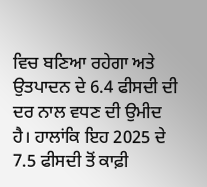ਵਿਚ ਬਣਿਆ ਰਹੇਗਾ ਅਤੇ ਉਤਪਾਦਨ ਦੇ 6.4 ਫੀਸਦੀ ਦੀ ਦਰ ਨਾਲ ਵਧਣ ਦੀ ਉਮੀਦ ਹੈ। ਹਾਲਾਂਕਿ ਇਹ 2025 ਦੇ 7.5 ਫੀਸਦੀ ਤੋਂ ਕਾਫ਼ੀ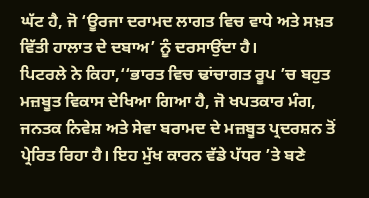ਘੱਟ ਹੈ, ਜੋ ‘ਊਰਜਾ ਦਰਾਮਦ ਲਾਗਤ ਵਿਚ ਵਾਧੇ ਅਤੇ ਸਖ਼ਤ ਵਿੱਤੀ ਹਾਲਾਤ ਦੇ ਦਬਾਅ’ ਨੂੰ ਦਰਸਾਉਂਦਾ ਹੈ।
ਪਿਟਰਲੇ ਨੇ ਕਿਹਾ,‘‘ਭਾਰਤ ਵਿਚ ਢਾਂਚਾਗਤ ਰੂਪ ’ਚ ਬਹੁਤ ਮਜ਼ਬੂਤ ਵਿਕਾਸ ਦੇਖਿਆ ਗਿਆ ਹੈ, ਜੋ ਖਪਤਕਾਰ ਮੰਗ, ਜਨਤਕ ਨਿਵੇਸ਼ ਅਤੇ ਸੇਵਾ ਬਰਾਮਦ ਦੇ ਮਜ਼ਬੂਤ ਪ੍ਰਦਰਸ਼ਨ ਤੋਂ ਪ੍ਰੇਰਿਤ ਰਿਹਾ ਹੈ। ਇਹ ਮੁੱਖ ਕਾਰਨ ਵੱਡੇ ਪੱਧਰ ’ਤੇ ਬਣੇ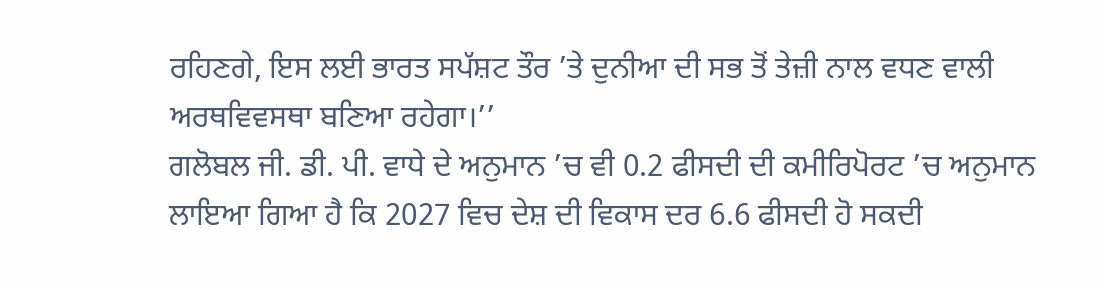ਰਹਿਣਗੇ, ਇਸ ਲਈ ਭਾਰਤ ਸਪੱਸ਼ਟ ਤੌਰ ’ਤੇ ਦੁਨੀਆ ਦੀ ਸਭ ਤੋਂ ਤੇਜ਼ੀ ਨਾਲ ਵਧਣ ਵਾਲੀ ਅਰਥਵਿਵਸਥਾ ਬਣਿਆ ਰਹੇਗਾ।’’
ਗਲੋਬਲ ਜੀ. ਡੀ. ਪੀ. ਵਾਧੇ ਦੇ ਅਨੁਮਾਨ ’ਚ ਵੀ 0.2 ਫੀਸਦੀ ਦੀ ਕਮੀਰਿਪੋਰਟ ’ਚ ਅਨੁਮਾਨ ਲਾਇਆ ਗਿਆ ਹੈ ਕਿ 2027 ਵਿਚ ਦੇਸ਼ ਦੀ ਵਿਕਾਸ ਦਰ 6.6 ਫੀਸਦੀ ਹੋ ਸਕਦੀ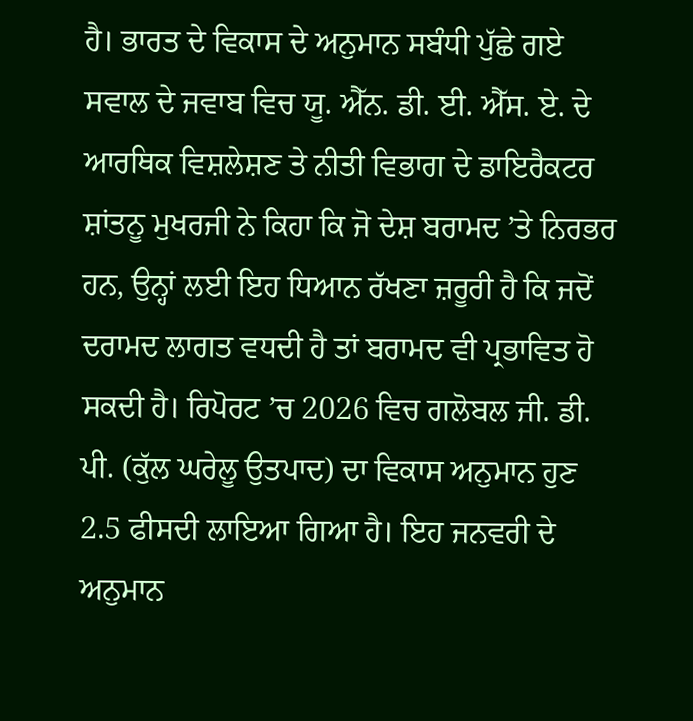ਹੈ। ਭਾਰਤ ਦੇ ਵਿਕਾਸ ਦੇ ਅਨੁਮਾਨ ਸਬੰਧੀ ਪੁੱਛੇ ਗਏ ਸਵਾਲ ਦੇ ਜਵਾਬ ਵਿਚ ਯੂ. ਐੱਨ. ਡੀ. ਈ. ਐੱਸ. ਏ. ਦੇ ਆਰਥਿਕ ਵਿਸ਼ਲੇਸ਼ਣ ਤੇ ਨੀਤੀ ਵਿਭਾਗ ਦੇ ਡਾਇਰੈਕਟਰ ਸ਼ਾਂਤਨੂ ਮੁਖਰਜੀ ਨੇ ਕਿਹਾ ਕਿ ਜੋ ਦੇਸ਼ ਬਰਾਮਦ ’ਤੇ ਨਿਰਭਰ ਹਨ, ਉਨ੍ਹਾਂ ਲਈ ਇਹ ਧਿਆਨ ਰੱਖਣਾ ਜ਼ਰੂਰੀ ਹੈ ਕਿ ਜਦੋਂ ਦਰਾਮਦ ਲਾਗਤ ਵਧਦੀ ਹੈ ਤਾਂ ਬਰਾਮਦ ਵੀ ਪ੍ਰਭਾਵਿਤ ਹੋ ਸਕਦੀ ਹੈ। ਰਿਪੋਰਟ ’ਚ 2026 ਵਿਚ ਗਲੋਬਲ ਜੀ. ਡੀ. ਪੀ. (ਕੁੱਲ ਘਰੇਲੂ ਉਤਪਾਦ) ਦਾ ਵਿਕਾਸ ਅਨੁਮਾਨ ਹੁਣ 2.5 ਫੀਸਦੀ ਲਾਇਆ ਗਿਆ ਹੈ। ਇਹ ਜਨਵਰੀ ਦੇ ਅਨੁਮਾਨ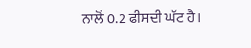ਨਾਲੋਂ 0.2 ਫੀਸਦੀ ਘੱਟ ਹੈ।